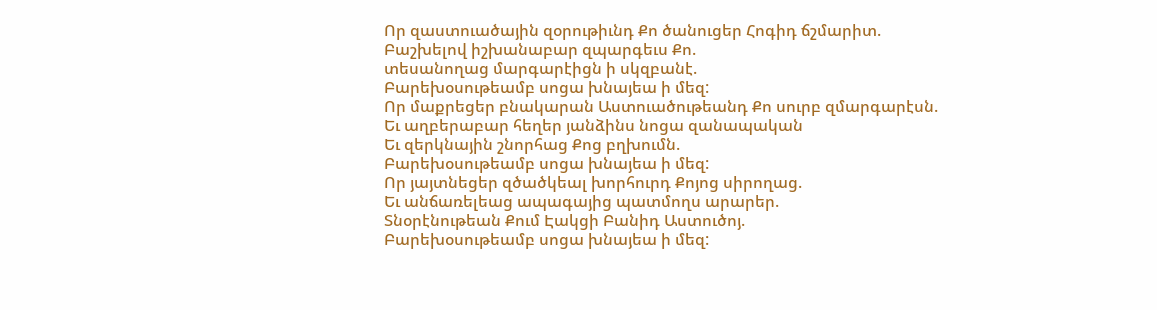Որ զաստուածային զօրութիւնդ Քո ծանուցեր Հոգիդ ճշմարիտ.
Բաշխելով իշխանաբար զպարգեւս Քո.
տեսանողաց մարգարէիցն ի սկզբանէ.
Բարեխօսութեամբ սոցա խնայեա ի մեզ:
Որ մաքրեցեր բնակարան Աստուածութեանդ Քո սուրբ զմարգարէսն.
Եւ աղբերաբար հեղեր յանձինս նոցա զանապական
Եւ զերկնային շնորհաց Քոց բղխումն.
Բարեխօսութեամբ սոցա խնայեա ի մեզ:
Որ յայտնեցեր զծածկեալ խորհուրդ Քոյոց սիրողաց.
Եւ անճառելեաց ապագայից պատմողս արարեր.
Տնօրէնութեան Քում Էակցի Բանիդ Աստուծոյ.
Բարեխօսութեամբ սոցա խնայեա ի մեզ: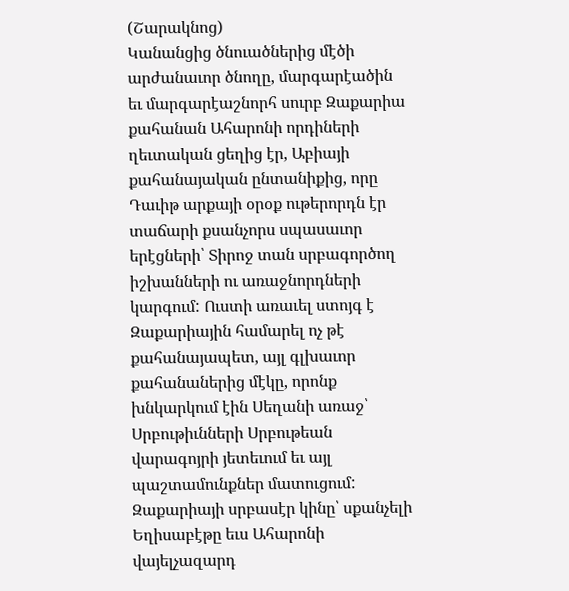(Շարակնոց)
Կանանցից ծնուածներից մէծի արժանաւոր ծնողը, մարգարէածին եւ մարգարէաշնորհ սուրբ Զաքարիա քահանան Ահարոնի որդիների ղեւտական ցեղից էր, Աբիայի քահանայական ընտանիքից, որը Դաւիթ արքայի օրօք ութերորդն էր տաճարի քսանչորս սպասաւոր երէցների՝ Տիրոջ տան սրբագործող իշխանների ու առաջնորդների կարգում: Ուստի առաւել ստոյգ է Զաքարիային համարել ոչ թէ քահանայապետ, այլ գլխաւոր քահանաներից մէկը, որոնք խնկարկում էին Սեղանի առաջ՝ Սրբութիւնների Սրբութեան վարագոյրի յետեւում եւ այլ պաշտամունքներ մատուցում:
Զաքարիայի սրբասէր կինը՝ սքանչելի Եղիսաբէթը եւս Ահարոնի վայելչազարդ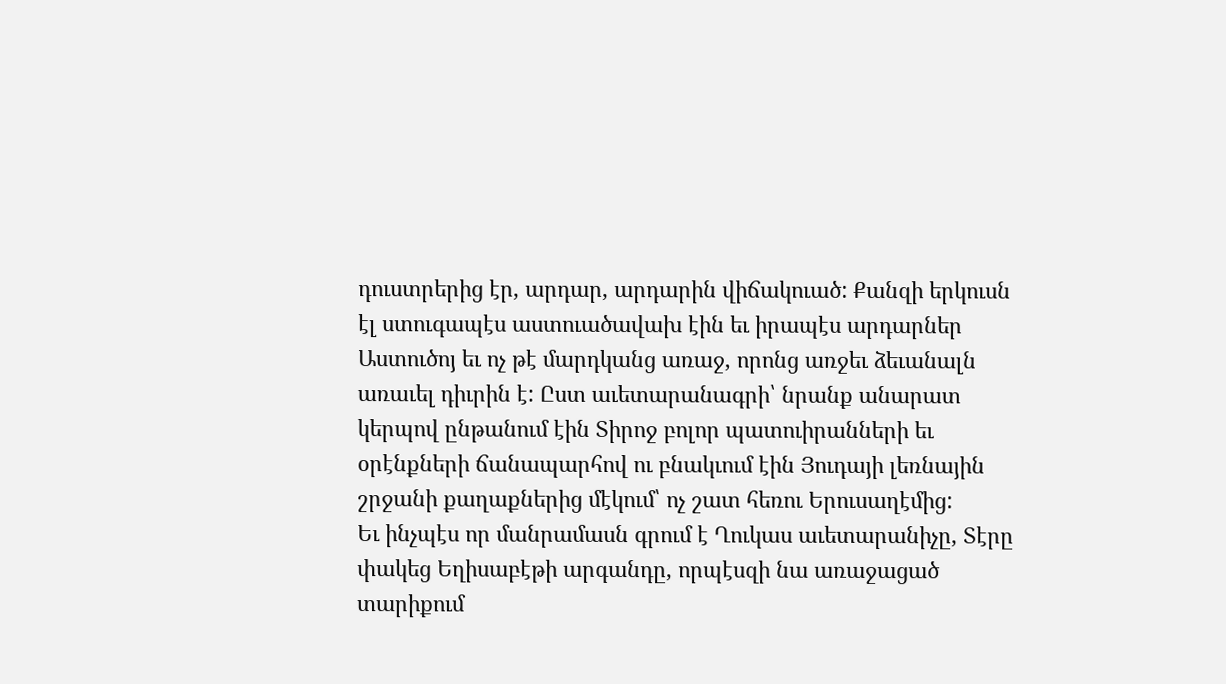դուստրերից էր, արդար, արդարին վիճակուած: Քանզի երկուսն էլ ստուգապէս աստուածավախ էին եւ իրապէս արդարներ Աստուծոյ եւ ոչ թէ մարդկանց առաջ, որոնց առջեւ ձեւանալն առաւել դիւրին է: Ըստ աւետարանագրի՝ նրանք անարատ կերպով ընթանում էին Տիրոջ բոլոր պատուիրանների եւ օրէնքների ճանապարհով ու բնակւում էին Յուդայի լեռնային շրջանի քաղաքներից մէկում՝ ոչ շատ հեռու Երուսաղէմից:
Եւ ինչպէս որ մանրամասն գրում է Ղուկաս աւետարանիչը, Տէրը փակեց Եղիսաբէթի արգանդը, որպէսզի նա առաջացած տարիքում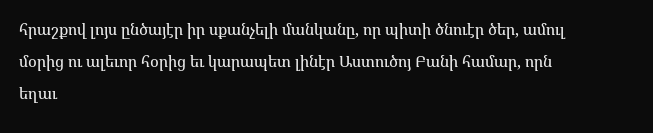հրաշքով լոյս ընծայէր իր սքանչելի մանկանը, որ պիտի ծնուէր ծեր, ամուլ մօրից ու ալեւոր հօրից եւ կարապետ լինէր Աստուծոյ Բանի համար, որն եղաւ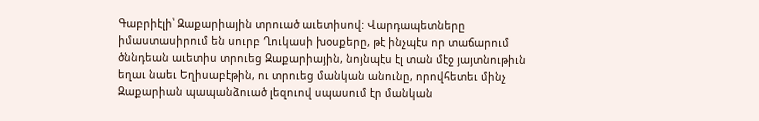Գաբրիէլի՝ Զաքարիային տրուած աւետիսով: Վարդապետները իմաստասիրում են սուրբ Ղուկասի խօսքերը, թէ ինչպէս որ տաճարում ծննդեան աւետիս տրուեց Զաքարիային, նոյնպէս էլ տան մէջ յայտնութիւն եղաւ նաեւ Եղիսաբէթին, ու տրուեց մանկան անունը, որովհետեւ մինչ Զաքարիան պապանձուած լեզուով սպասում էր մանկան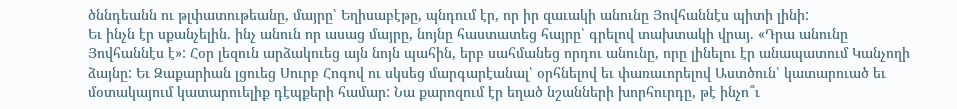ծննդեանն ու թլփատութեանը, մայրը՝ Եղիսաբէթը, պնդում էր, որ իր զաւակի անունը Յովհաննէս պիտի լինի:
Եւ ինչն էր սքանչելին. ինչ անուն որ ասաց մայրը, նոյնը հաստատեց հայրը՝ գրելով տախտակի վրայ. «Դրա անունը Յովհաննէս է»: Հօր լեզուն արձակուեց այն նոյն պահին, երբ սահմանեց որդու անունը, որը լինելու էր անապատում Կանչողի ձայնը: Եւ Զաքարիան լցուեց Սուրբ Հոգով ու սկսեց մարգարէանալ՝ օրհնելով եւ փառաւորելով Աստծուն՝ կատարուած եւ մօտակայում կատարուելիք դէպքերի համար: Նա քարոզում էր եղած նշանների խորհուրդը, թէ ինչո՞ւ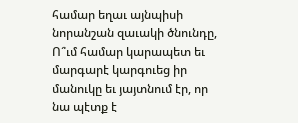համար եղաւ այնպիսի նորանշան զաւակի ծնունդը, Ո՞ւմ համար կարապետ եւ մարգարէ կարգուեց իր մանուկը եւ յայտնում էր, որ նա պէտք է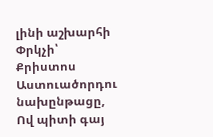լինի աշխարհի Փրկչի՝ Քրիստոս Աստուածորդու նախընթացը, Ով պիտի գայ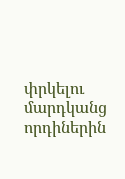փրկելու մարդկանց որդիներին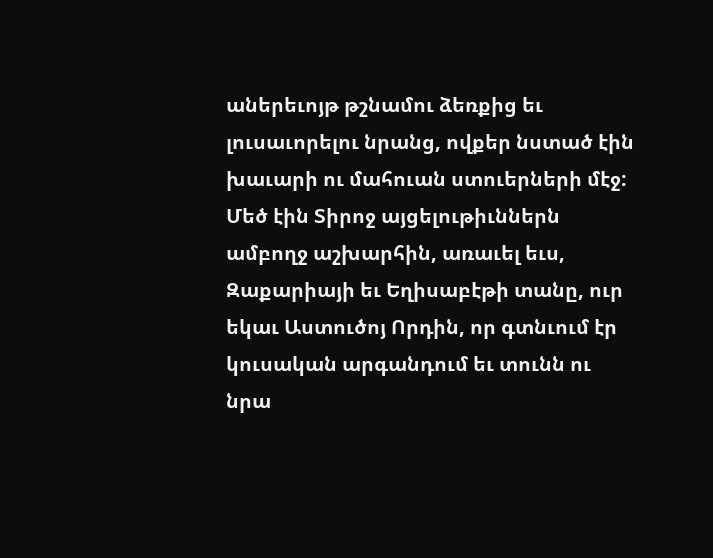աներեւոյթ թշնամու ձեռքից եւ լուսաւորելու նրանց, ովքեր նստած էին խաւարի ու մահուան ստուերների մէջ:
Մեծ էին Տիրոջ այցելութիւններն ամբողջ աշխարհին, առաւել եւս, Զաքարիայի եւ Եղիսաբէթի տանը, ուր եկաւ Աստուծոյ Որդին, որ գտնւում էր կուսական արգանդում եւ տունն ու նրա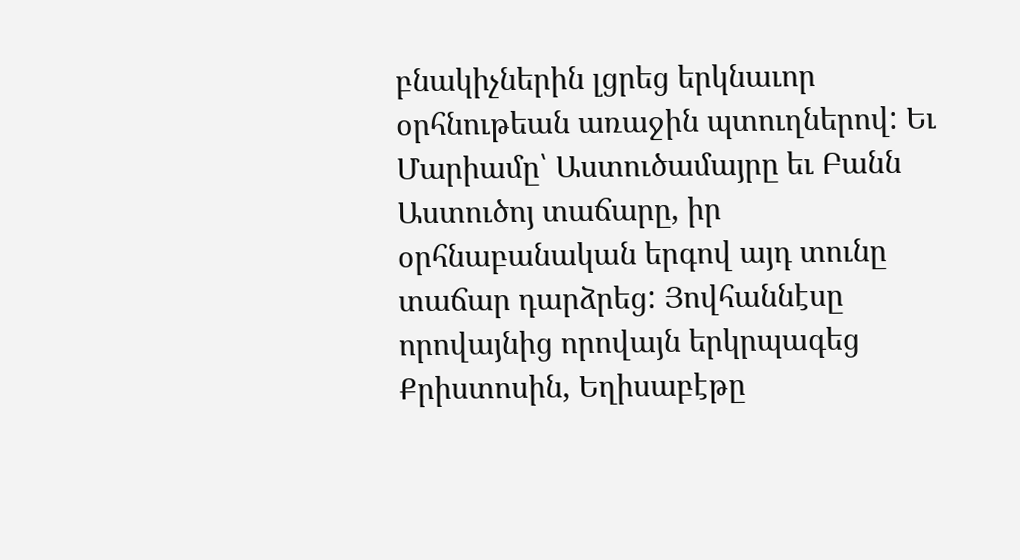բնակիչներին լցրեց երկնաւոր օրհնութեան առաջին պտուղներով: Եւ Մարիամը՝ Աստուծամայրը եւ Բանն Աստուծոյ տաճարը, իր օրհնաբանական երգով այդ տունը տաճար դարձրեց: Յովհաննէսը որովայնից որովայն երկրպագեց Քրիստոսին, Եղիսաբէթը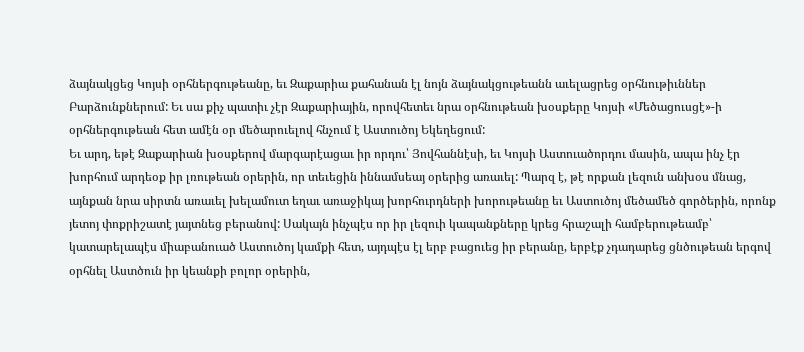ձայնակցեց Կոյսի օրհներգութեանը, եւ Զաքարիա քահանան էլ նոյն ձայնակցութեանն աւելացրեց օրհնութիւններ Բարձունքներում: Եւ սա քիչ պատիւ չէր Զաքարիային, որովհետեւ նրա օրհնութեան խօսքերը Կոյսի «Մեծացուսցէ»-ի օրհներգութեան հետ ամէն օր մեծարուելով հնչում է Աստուծոյ Եկեղեցում:
Եւ արդ, եթէ Զաքարիան խօսքերով մարգարէացաւ իր որդու՝ Յովհաննէսի, եւ Կոյսի Աստուածորդու մասին, ապա ինչ էր խորհում արդեօք իր լռութեան օրերին, որ տեւեցին իննամսեայ օրերից առաւել: Պարզ է, թէ որքան լեզուն անխօս մնաց, այնքան նրա սիրտն առաւել խելամուտ եղաւ առաջիկայ խորհուրդների խորութեանը եւ Աստուծոյ մեծամեծ գործերին, որոնք յետոյ փոքրիշատէ յայտնեց բերանով: Սակայն ինչպէս որ իր լեզուի կապանքները կրեց հրաշալի համբերութեամբ՝ կատարելապէս միաբանուած Աստուծոյ կամքի հետ, այդպէս էլ երբ բացուեց իր բերանը, երբէք չդադարեց ցնծութեան երգով օրհնել Աստծուն իր կեանքի բոլոր օրերին,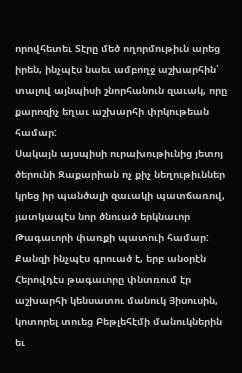որովհետեւ Տէրը մեծ ողորմութիւն արեց իրեն, ինչպէս նաեւ ամբողջ աշխարհին՝ տալով այնպիսի շնորհանուն զաւակ, որը քարոզիչ եղաւ աշխարհի փրկութեան համար:
Սակայն այսպիսի ուրախութիւնից յետոյ ծերունի Զաքարիան ոչ քիչ նեղութիւններ կրեց իր պանծալի զաւակի պատճառով, յատկապէս նոր ծնուած երկնաւոր Թագաւորի փառքի պատուի համար: Քանզի ինչպէս գրուած է, երբ անօրէն Հերովդէս թագաւորը փնտռում էր աշխարհի կենսատու մանուկ Յիսուսին, կոտորել տուեց Բեթլեհէմի մանուկներին եւ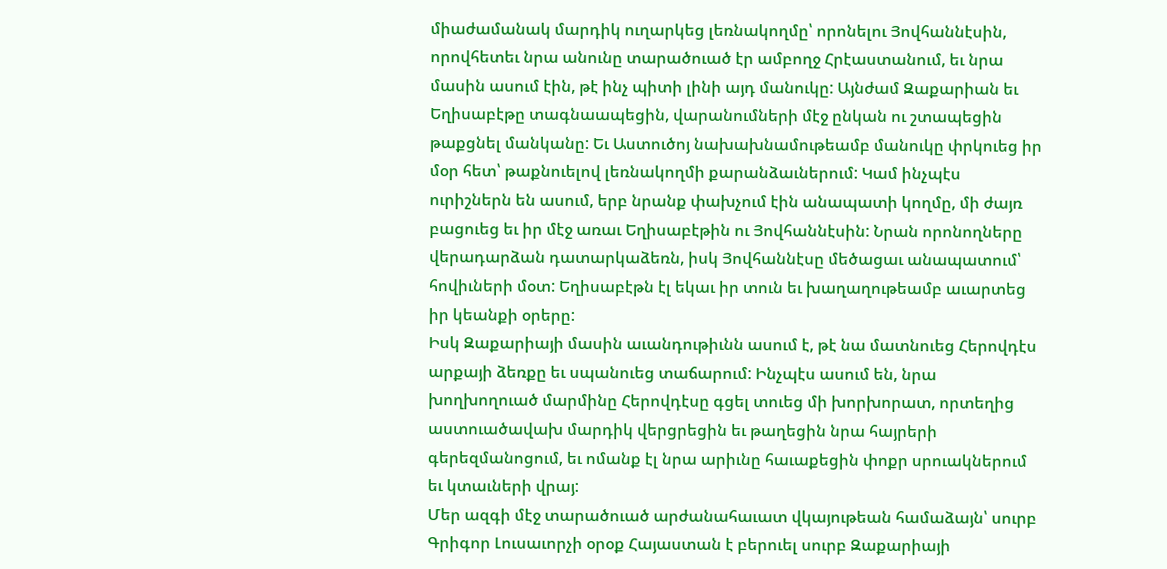միաժամանակ մարդիկ ուղարկեց լեռնակողմը՝ որոնելու Յովհաննէսին, որովհետեւ նրա անունը տարածուած էր ամբողջ Հրէաստանում, եւ նրա մասին ասում էին, թէ ինչ պիտի լինի այդ մանուկը: Այնժամ Զաքարիան եւ Եղիսաբէթը տագնաապեցին, վարանումների մէջ ընկան ու շտապեցին թաքցնել մանկանը: Եւ Աստուծոյ նախախնամութեամբ մանուկը փրկուեց իր մօր հետ՝ թաքնուելով լեռնակողմի քարանձաւներում: Կամ ինչպէս ուրիշներն են ասում, երբ նրանք փախչում էին անապատի կողմը, մի ժայռ բացուեց եւ իր մէջ առաւ Եղիսաբէթին ու Յովհաննէսին: Նրան որոնողները վերադարձան դատարկաձեռն, իսկ Յովհաննէսը մեծացաւ անապատում՝ հովիւների մօտ: Եղիսաբէթն էլ եկաւ իր տուն եւ խաղաղութեամբ աւարտեց իր կեանքի օրերը:
Իսկ Զաքարիայի մասին աւանդութիւնն ասում է, թէ նա մատնուեց Հերովդէս արքայի ձեռքը եւ սպանուեց տաճարում: Ինչպէս ասում են, նրա խողխողուած մարմինը Հերովդէսը գցել տուեց մի խորխորատ, որտեղից աստուածավախ մարդիկ վերցրեցին եւ թաղեցին նրա հայրերի գերեզմանոցում, եւ ոմանք էլ նրա արիւնը հաւաքեցին փոքր սրուակներում եւ կտաւների վրայ:
Մեր ազգի մէջ տարածուած արժանահաւատ վկայութեան համաձայն՝ սուրբ Գրիգոր Լուսաւորչի օրօք Հայաստան է բերուել սուրբ Զաքարիայի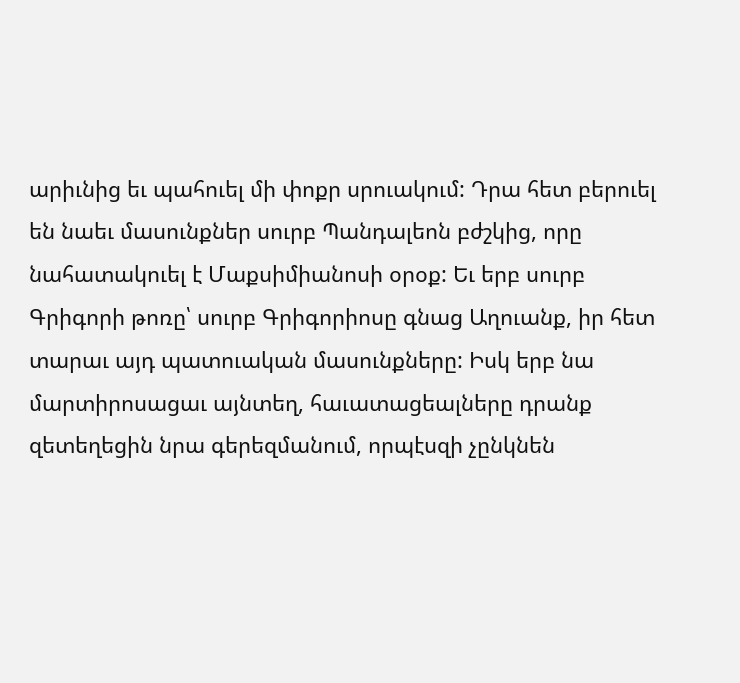արիւնից եւ պահուել մի փոքր սրուակում: Դրա հետ բերուել են նաեւ մասունքներ սուրբ Պանդալեոն բժշկից, որը նահատակուել է Մաքսիմիանոսի օրօք: Եւ երբ սուրբ Գրիգորի թոռը՝ սուրբ Գրիգորիոսը գնաց Աղուանք, իր հետ տարաւ այդ պատուական մասունքները: Իսկ երբ նա մարտիրոսացաւ այնտեղ, հաւատացեալները դրանք զետեղեցին նրա գերեզմանում, որպէսզի չընկնեն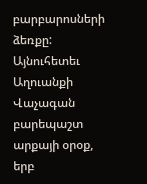բարբարոսների ձեռքը: Այնուհետեւ Աղուանքի Վաչագան բարեպաշտ արքայի օրօք, երբ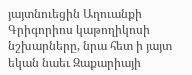յայտնուեցին Աղուանքի Գրիգորիոս կաթողիկոսի նշխարները, նրա հետ ի յայտ եկան նաեւ Զաքարիայի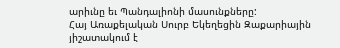արիւնը եւ Պանդալիոնի մասունքները:
Հայ Առաքելական Սուրբ Եկեղեցին Զաքարիային յիշատակում է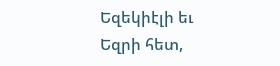Եզեկիէլի եւ Եզրի հետ,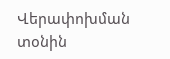Վերափոխման տօնին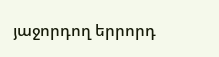յաջորդող երրորդ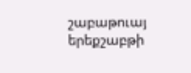շաբաթուայ երեքշաբթի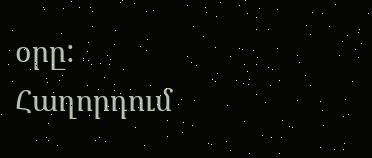օրը:
Հաղորդում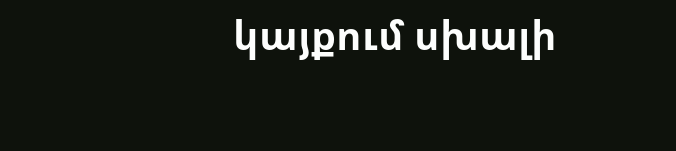կայքում սխալի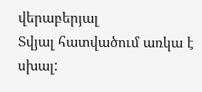վերաբերյալ
Տվյալ հատվածում առկա է սխալ: